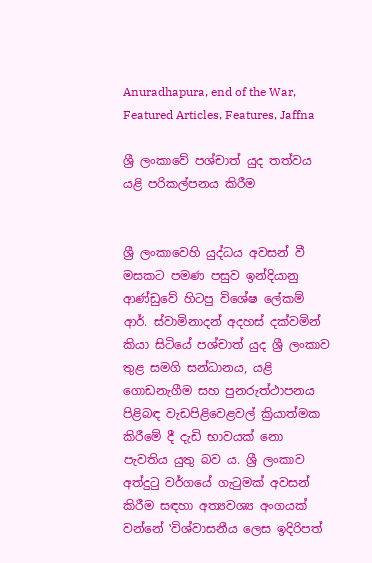Anuradhapura, end of the War, Featured Articles, Features, Jaffna

ශ්‍රී ලංකාවේ පශ්චාත් යුද තත්වය යළි පරිකල්පනය කිරීම


ශ්‍රී ලංකාවෙහි යුද්ධය අවසන් වී මසකට පමණ පසුව ඉන්දියානු ආණ්ඩුවේ හිටපු විශේෂ ලේකම් ආර්. ස්වාමිනාදන් අදහස් දක්වමින් කියා සිටියේ පශ්චාත් යුද ශ්‍රී ලංකාව තුළ සමගි සන්ධානය, යළි ගොඩනැගීම සහ පුනරුත්ථාපනය පිළිබඳ වැඩපිළිවෙළවල් ක්‍රියාත්මක කිරීමේ දී දැඩි භාවයක් නො පැවතිය යුතු බව ය. ශ්‍රී ලංකාව අත්දුටු වර්ගයේ ගැටුමක් අවසන් කිරීම සඳහා අත්‍යවශ්‍ය අංගයක් වන්නේ ‛විශ්වාසනීය ලෙස ඉදිරිපත්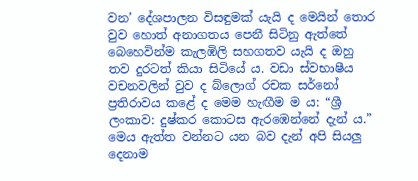වන’ දේශපාලන විසඳුමක් යැයි ද මෙයින් තොර වුව හොත් අනාගතය පෙනී සිටිනු ඇත්තේ බෙහෙවින්ම කැලඹිලි සහගතව යැයි ද ඔහු තව දුරටත් කියා සිටියේ ය. වඩා ස්වභාෂීය වචනවලින් වුව ද බ්ලොග් රචක සර්නෝ ප්‍රතිරාවය කළේ ද මෙම හැඟීම ම ය: “ශ්‍රී ලංකාව: දුෂ්කර කොටස ඇරඹෙන්නේ දැන් ය.” මෙය ඇත්ත වන්නට යන බව දැන් අපි සියලු දෙනාම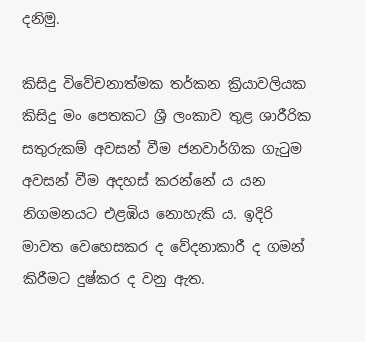දනිමු.

කිසිදු විවේචනාත්මක තර්කන ක්‍රියාවලියක කිසිදු මං පෙතකට ශ්‍රී ලංකාව තුළ ශාරීරික සතුරුකම් අවසන් වීම ජනවාර්ගික ගැටුම අවසන් වීම අදහස් කරන්නේ ය යන නිගමනයට එළඹිය නොහැකි ය. ඉදිරි මාවත වෙහෙසකර ද වේදනාකාරී ද ගමන් කිරීමට දුෂ්කර ද වනු ඇත.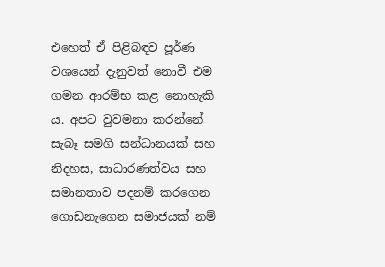එහෙත් ඒ පිළිබඳව පූර්ණ වශයෙන් දැනුවත් නොවී එම ගමන ආරම්භ කළ නොහැකි ය. අපට වුවමනා කරන්නේ සැබෑ සමගි සන්ධානයක් සහ නිදහස, සාධාරණත්වය සහ සමානතාව පදනම් කරගෙන ගොඩනැගෙන සමාජයක් නම්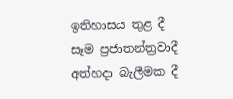ඉතිහාසය තුළ දී සෑම ප්‍රජාතන්ත්‍රවාදී අත්හදා බැලීමක දී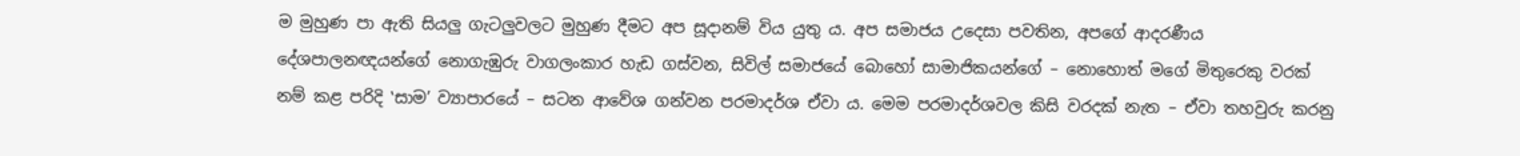ම මුහුණ පා ඇති සියලු ගැටලුවලට මුහුණ දීමට අප සූදානම් විය යුතු ය. අප සමාජය උදෙසා පවතින, අපගේ ආදරණීය දේශපාලනඥයන්ගේ නොගැඹුරු වාගලංකාර හැඩ ගස්වන, සිවිල් සමාජයේ බොහෝ සාමාජිකයන්ගේ – නොහොත් මගේ මිතුරෙකු වරක් නම් කළ පරිදි ‛සාම’ ව්‍යාපාරයේ – සටන ආවේශ ගන්වන පරමාදර්ශ ඒවා ය. මෙම පරමාදර්ශවල කිසි වරදක් නැත – ඒවා තහවුරු කරනු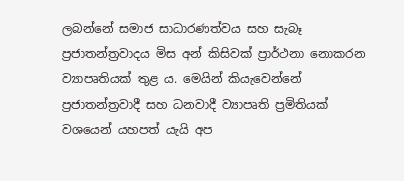ලබන්නේ සමාජ සාධාරණත්වය සහ සැබෑ ප්‍රජාතන්ත්‍රවාදය මිස අන් කිසිවක් ප්‍රාර්ථනා නොකරන ව්‍යාපෘතියක් තුළ ය. මෙයින් කියැවෙන්නේ ප්‍රජාතන්ත්‍රවාදී සහ ධනවාදී ව්‍යාපෘති ප්‍රමිතියක් වශයෙන් යහපත් යැයි අප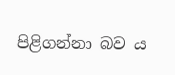පිළිගන්නා බව ය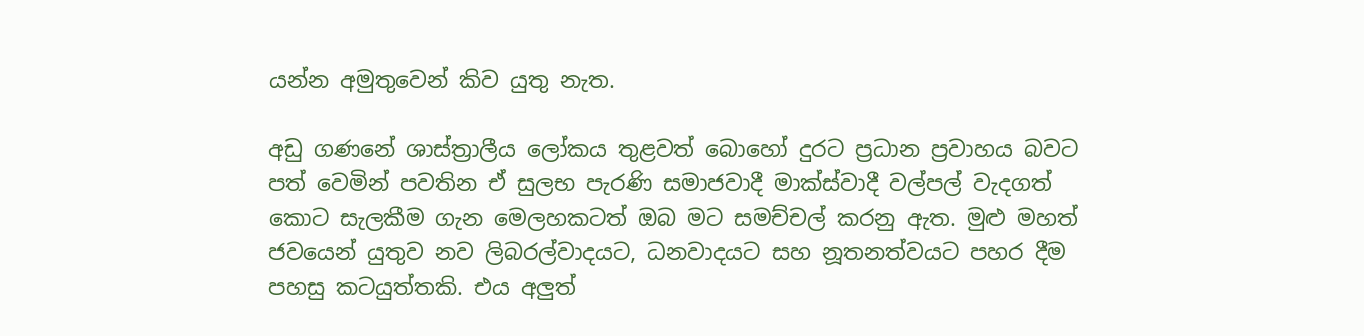යන්න අමුතුවෙන් කිව යුතු නැත.

අඩු ගණනේ ශාස්ත්‍රාලීය ලෝකය තුළවත් බොහෝ දුරට ප්‍රධාන ප්‍රවාහය බවට පත් වෙමින් පවතින ඒ සුලභ පැරණි සමාජවාදී මාක්ස්වාදී වල්පල් වැදගත් කොට සැලකීම ගැන මෙලහකටත් ඔබ මට සමච්චල් කරනු ඇත. මුළු මහත් ජවයෙන් යුතුව නව ලිබරල්වාදයට, ධනවාදයට සහ නූතනත්වයට පහර දීම පහසු කටයුත්තකි. එය අලුත්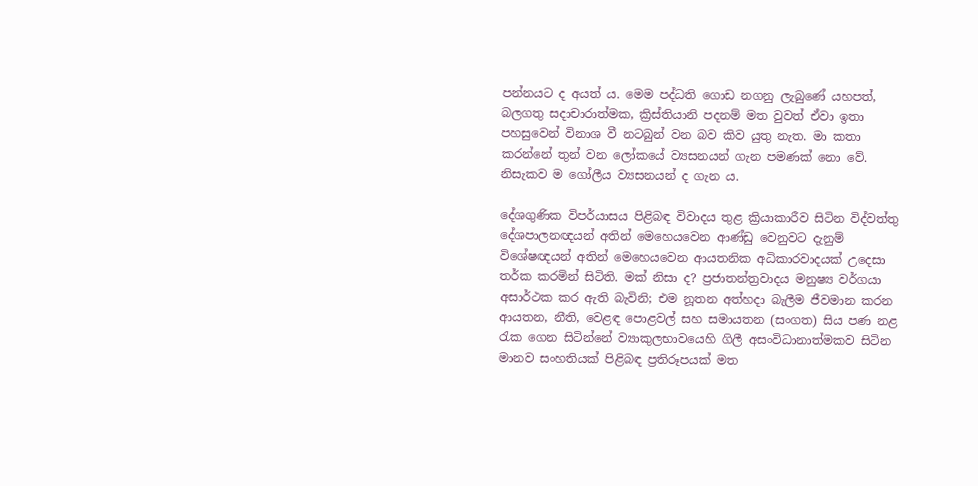පන්නයට ද අයත් ය. මෙම පද්ධති ගොඩ නගනු ලැබුණේ යහපත්, බලගතු සදාචාරාත්මක, ක්‍රිස්තියානි පදනම් මත වුවත් ඒවා ඉතා පහසුවෙන් විනාශ වී නටබුන් වන බව කිව යුතු නැත. මා කතා කරන්නේ තුන් වන ලෝකයේ ව්‍යසනයන් ගැන පමණක් නො වේ. නිසැකව ම ගෝලීය ව්‍යසනයන් ද ගැන ය.

දේශගුණික විපර්යාසය පිළිබඳ විවාදය තුළ ක්‍රියාකාරීව සිටින විද්වත්තු දේශපාලනඥයන් අතින් මෙහෙයවෙන ආණ්ඩු වෙනුවට දැනුම් විශේෂඥයන් අතින් මෙහෙයවෙන ආයතනික අධිකාරවාදයක් උදෙසා තර්ක කරමින් සිටිති. මක් නිසා ද? ප්‍රජාතන්ත්‍රවාදය මනුෂ්‍ය වර්ගයා අසාර්ථක කර ඇති බැවිනි; එම නූතන අත්හදා බැලීම ජීවමාන කරන ආයතන, නීති, වෙළඳ පොළවල් සහ සමායතන (සංගත) සිය පණ නළ රැක ගෙන සිටින්නේ ව්‍යාකුලභාවයෙහි ගිලී අසංවිධානාත්මකව සිටින මානව සංහතියක් පිළිබඳ ප්‍රතිරූපයක් මත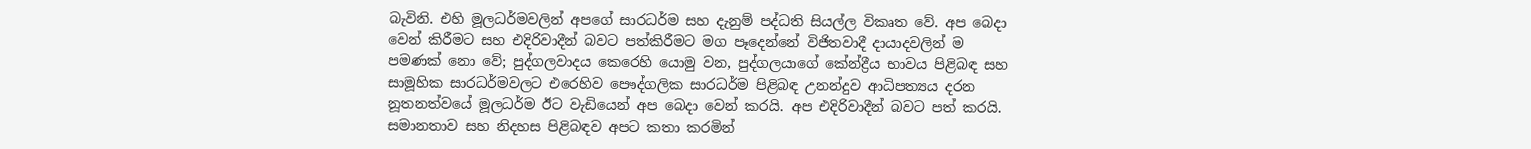බැවිනි. එහි මූලධර්මවලින් අපගේ සාරධර්ම සහ දැනුම් පද්ධති සියල්ල විකෘත වේ. අප බෙදා වෙන් කිරීමට සහ එදිරිවාදීන් බවට පත්කිරීමට මග පෑදෙන්නේ විජිතවාදී දායාදවලින් ම පමණක් නො වේ; පුද්ගලවාදය කෙරෙහි යොමු වන, පුද්ගලයාගේ කේන්ද්‍රීය භාවය පිළිබඳ සහ සාමූහික සාරධර්මවලට එරෙහිව පෞද්ගලික සාරධර්ම පිළිබඳ උනන්දුව ආධිපත්‍යය දරන නූතනත්වයේ මූලධර්ම ඊට වැඩියෙන් අප බෙදා වෙන් කරයි. අප එදිරිවාදීන් බවට පත් කරයි. සමානතාව සහ නිදහස පිළිබඳව අපට කතා කරමින්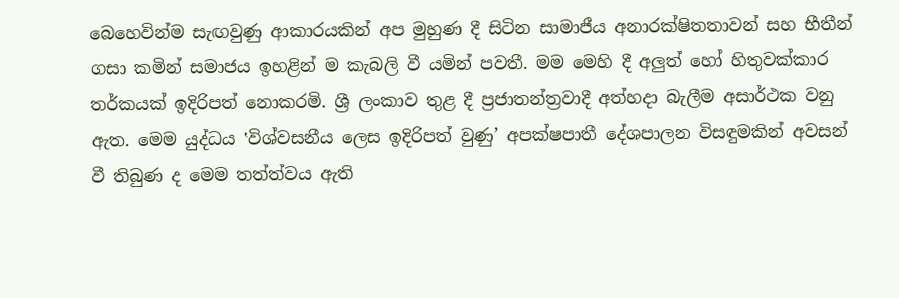බෙහෙවින්ම සැඟවුණු ආකාරයකින් අප මුහුණ දී සිටින සාමාජීය අනාරක්ෂිතතාවන් සහ භීතීන් ගසා කමින් සමාජය ඉහළින් ම කැබලි වී යමින් පවතී. මම මෙහි දී අලුත් හෝ හිතුවක්කාර තර්කයක් ඉදිරිපත් නොකරමි. ශ්‍රී ලංකාව තුළ දී ප්‍රජාතන්ත්‍රවාදී අත්හදා බැලීම අසාර්ථක වනු ඇත. මෙම යුද්ධය ‛විශ්වසනීය ලෙස ඉදිරිපත් වුණු’ අපක්ෂපාතී දේශපාලන විසඳුමකින් අවසන් වී තිබුණ ද මෙම තත්ත්වය ඇති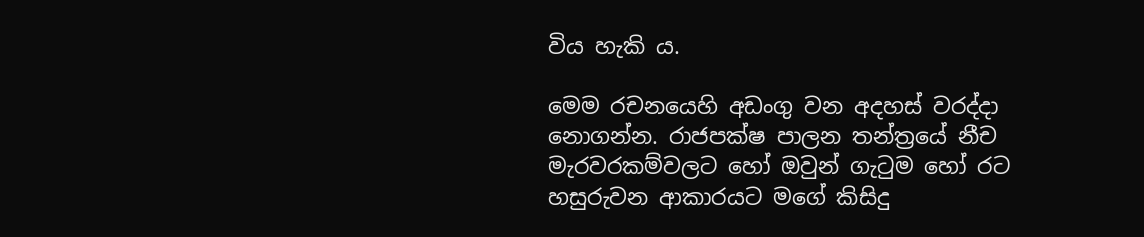විය හැකි ය.

මෙම රචනයෙහි අඩංගු වන අදහස් වරද්දා නොගන්න. රාජපක්ෂ පාලන තන්ත්‍රයේ නීච මැරවරකම්වලට හෝ ඔවුන් ගැටුම හෝ රට හසුරුවන ආකාරයට මගේ කිසිදු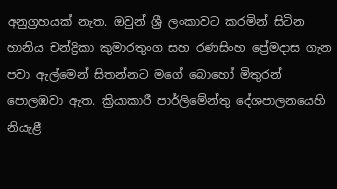අනුග්‍රහයක් නැත. ඔවුන් ශ්‍රී ලංකාවට කරමින් සිටින හානිය චන්ද්‍රිකා කුමාරතුංග සහ රණසිංහ ප්‍රේමදාස ගැන පවා ඇල්මෙන් සිතන්නට මගේ බොහෝ මිතුරන් පොලඹවා ඇත. ක්‍රියාකාරී පාර්ලිමේන්තු දේශපාලනයෙහි නියැළී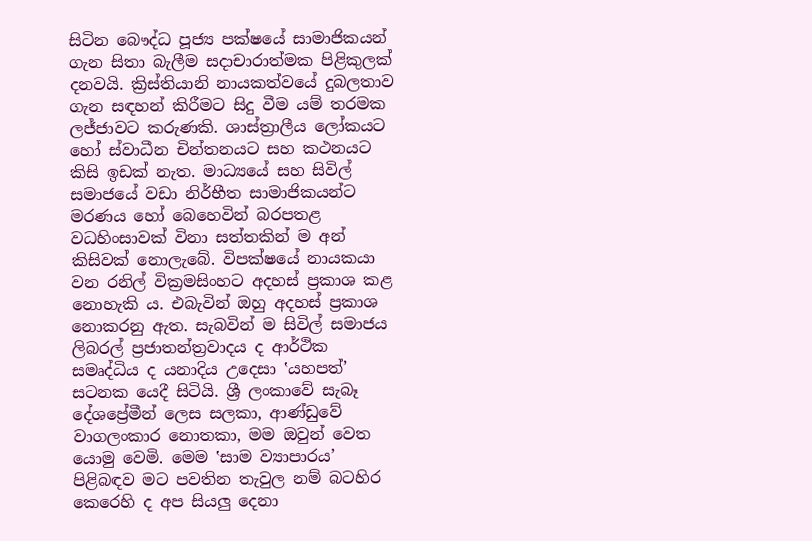සිටින බෞද්ධ පූජ්‍ය පක්ෂයේ සාමාජිකයන් ගැන සිතා බැලීම සදාචාරාත්මක පිළිකුලක් දනවයි. ක්‍රිස්තියානි නායකත්වයේ දුබලතාව ගැන සඳහන් කිරීමට සිදු වීම යම් තරමක ලජ්ජාවට කරුණකි. ශාස්ත්‍රාලීය ලෝකයට හෝ ස්වාධීන චින්තනයට සහ කථනයට කිසි ඉඩක් නැත. මාධ්‍යයේ සහ සිවිල් සමාජයේ වඩා නිර්භීත සාමාජිකයන්ට මරණය හෝ බෙහෙවින් බරපතළ වධහිංසාවක් විනා සත්තකින් ම අන් කිසිවක් නොලැබේ. විපක්ෂයේ නායකයා වන රනිල් වික්‍රමසිංහට අදහස් ප්‍රකාශ කළ නොහැකි ය. එබැවින් ඔහු අදහස් ප්‍රකාශ නොකරනු ඇත. සැබවින් ම සිවිල් සමාජය ලිබරල් ප්‍රජාතන්ත්‍රවාදය ද ආර්ථික සමෘද්ධිය ද යනාදිය උදෙසා ‛යහපත්’ සටනක යෙදී සිටියි. ශ්‍රී ලංකාවේ සැබෑ දේශප්‍රේමීන් ලෙස සලකා, ආණ්ඩුවේ වාගලංකාර නොතකා, මම ඔවුන් වෙත යොමු වෙමි. මෙම ‛සාම ව්‍යාපාරය’ පිළිබඳව මට පවතින තැවුල නම් බටහිර කෙරෙහි ද අප සියලු දෙනා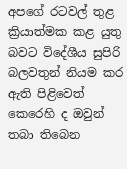අපගේ රටවල් තුළ ක්‍රියාත්මක කළ යුතු බවට විදේශීය සුපිරි බලවතුන් නියම කර ඇති පිළිවෙත් කෙරෙහි ද ඔවුන් තබා තිබෙන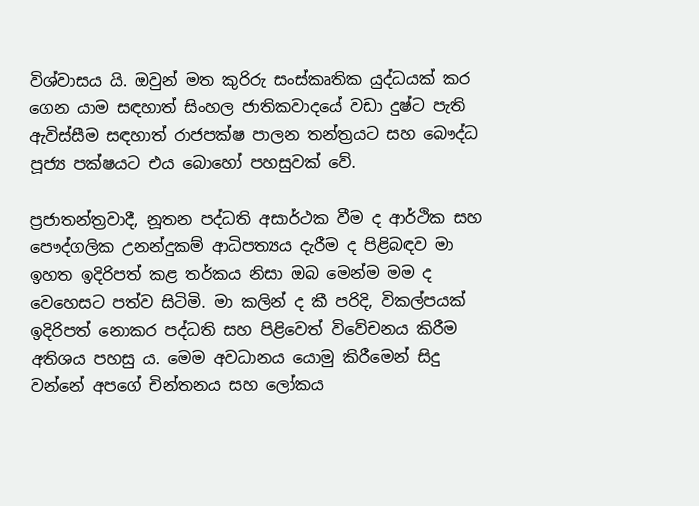විශ්වාසය යි. ඔවුන් මත කුරිරු සංස්කෘතික යුද්ධයක් කර ගෙන යාම සඳහාත් සිංහල ජාතිකවාදයේ වඩා දුෂ්ට පැති ඇවිස්සීම සඳහාත් රාජපක්ෂ පාලන තන්ත්‍රයට සහ බෞද්ධ පූජ්‍ය පක්ෂයට එය බොහෝ පහසුවක් වේ.

ප්‍රජාතන්ත්‍රවාදී, නූතන පද්ධති අසාර්ථක වීම ද ආර්ථික සහ පෞද්ගලික උනන්දුකම් ආධිපත්‍යය දැරීම ද පිළිබඳව මා ඉහත ඉදිරිපත් කළ තර්කය නිසා ඔබ මෙන්ම මම ද වෙහෙසට පත්ව සිටිමි. මා කලින් ද කී පරිදි, විකල්පයක් ඉදිරිපත් නොකර පද්ධති සහ පිළිවෙත් විවේචනය කිරීම අතිශය පහසු ය. මෙම අවධානය යොමු කිරීමෙන් සිදු වන්නේ අපගේ චින්තනය සහ ලෝකය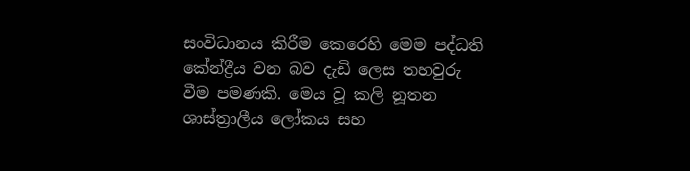සංවිධානය කිරීම කෙරෙහි මෙම පද්ධති කේන්ද්‍රීය වන බව දැඩි ලෙස තහවුරු වීම පමණකි. මෙය වූ කලි නූතන ශාස්ත්‍රාලීය ලෝකය සහ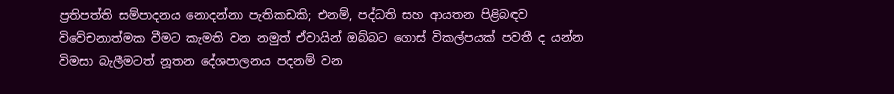ප්‍රතිපත්ති සම්පාදනය නොදන්නා පැතිකඩකි; එනම්, පද්ධති සහ ආයතන පිළිබඳව විවේචනාත්මක වීමට කැමති වන නමුත් ඒවායින් ඔබ්බට ගොස් විකල්පයක් පවතී ද යන්න විමසා බැලීමටත් නූතන දේශපාලනය පදනම් වන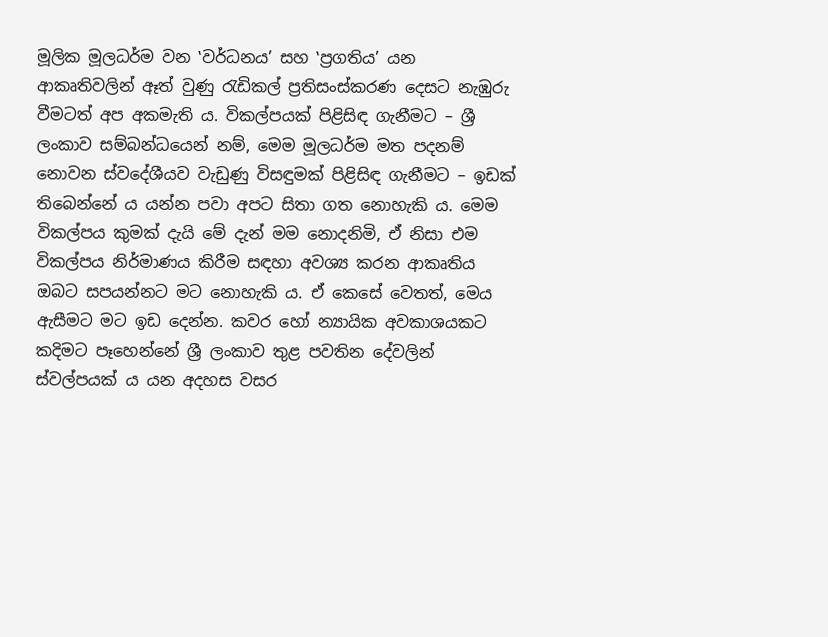මූලික මූලධර්ම වන ‛වර්ධනය’ සහ ‛ප්‍රගතිය’ යන ආකෘතිවලින් ඈත් වුණු රැඩිකල් ප්‍රතිසංස්කරණ දෙසට නැඹුරු වීමටත් අප අකමැති ය. විකල්පයක් පිළිසිඳ ගැනීමට – ශ්‍රී ලංකාව සම්බන්ධයෙන් නම්, මෙම මූලධර්ම මත පදනම් නොවන ස්වදේශීයව වැඩුණු විසඳුමක් පිළිසිඳ ගැනීමට – ඉඩක් තිබෙන්නේ ය යන්න පවා අපට සිතා ගත නොහැකි ය. මෙම විකල්පය කුමක් දැයි මේ දැන් මම නොදනිමි, ඒ නිසා එම විකල්පය නිර්මාණය කිරීම සඳහා අවශ්‍ය කරන ආකෘතිය ඔබට සපයන්නට මට නොහැකි ය. ඒ කෙසේ වෙතත්, මෙය ඇසීමට මට ඉඩ දෙන්න. කවර හෝ න්‍යායික අවකාශයකට කදිමට පෑහෙන්නේ ශ්‍රී ලංකාව තුළ පවතින දේවලින් ස්වල්පයක් ය යන අදහස වසර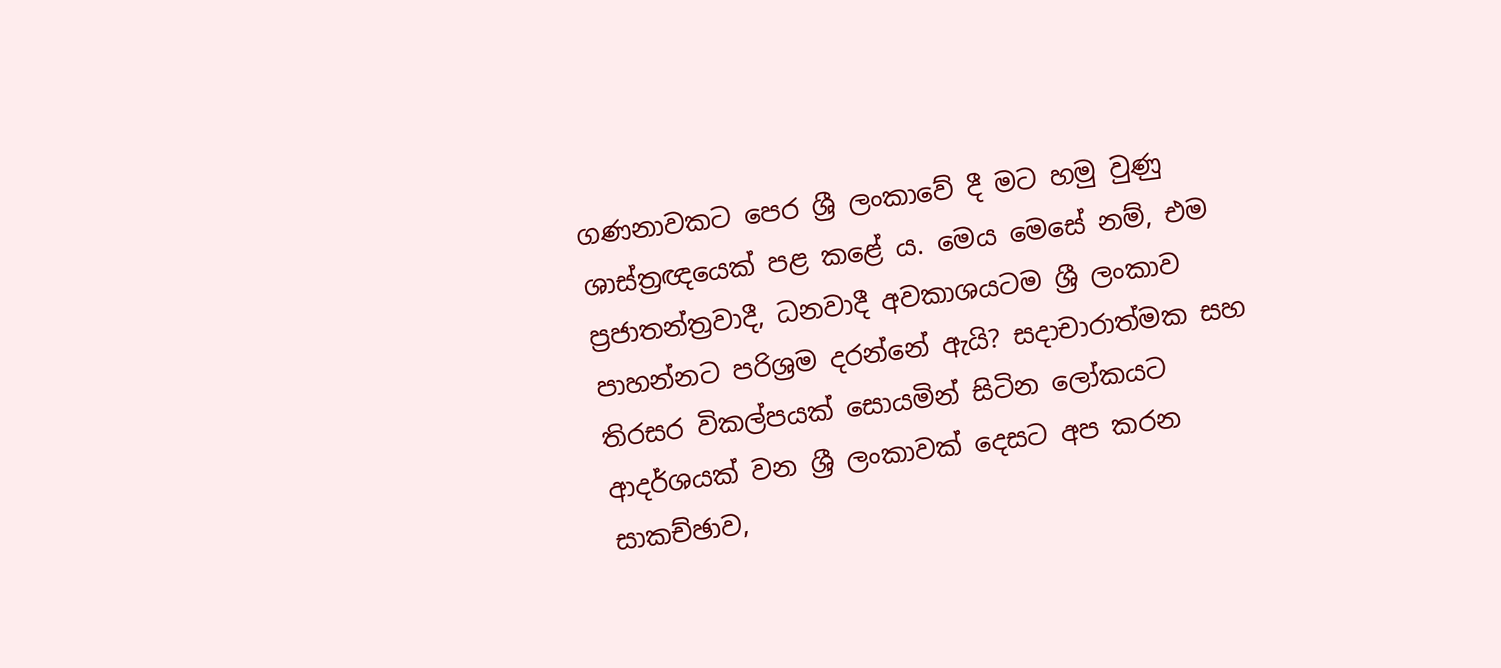ගණනාවකට පෙර ශ්‍රී ලංකාවේ දී මට හමු වුණු ශාස්ත්‍රඥයෙක් පළ කළේ ය. මෙය මෙසේ නම්, එම ප්‍රජාතන්ත්‍රවාදී, ධනවාදී අවකාශයටම ශ්‍රී ලංකාව පාහන්නට පරිශ්‍රම දරන්නේ ඇයි? සදාචාරාත්මක සහ තිරසර විකල්පයක් සොයමින් සිටින ලෝකයට ආදර්ශයක් වන ශ්‍රී ලංකාවක් දෙසට අප කරන සාකච්ඡාව,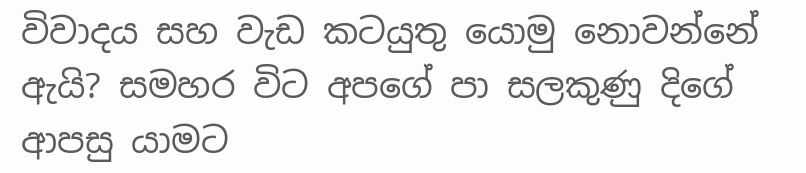විවාදය සහ වැඩ කටයුතු යොමු නොවන්නේ ඇයි? සමහර විට අපගේ පා සලකුණු දිගේ ආපසු යාමට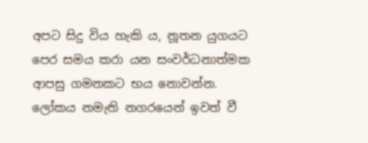අපට සිදු විය හැකි ය, නූතන යුගයට පෙර සමය කරා යන සංවර්ධනාත්මක ආපසු ගමනකට භය නොවන්න. ලෝකය නමැති නගරයෙන් ඉවත් වී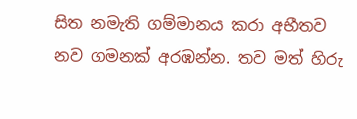සිත නමැති ගම්මානය කරා අභීතව නව ගමනක් අරඹන්න. තව මත් හිරු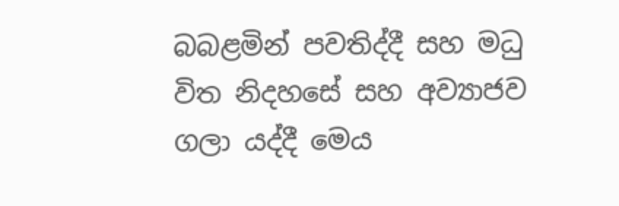බබළමින් පවතිද්දී සහ මධු විත නිදහසේ සහ අව්‍යාජව ගලා යද්දී මෙය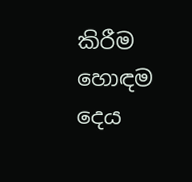කිරීම හොඳම දෙය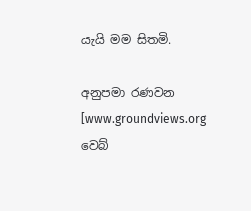යැයි මම සිතමි.

අනුපමා රණවන
[www.groundviews.org වෙබ්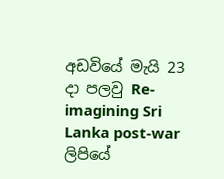අඩවියේ මැයි 23 දා පලවු Re-imagining Sri Lanka post-war ලිපියේ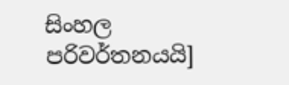සිංහල පරිවර්තනයයි]